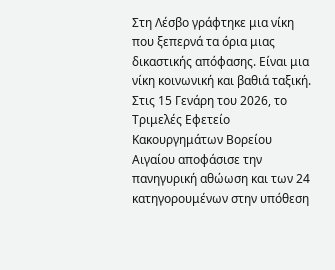Στη Λέσβο γράφτηκε μια νίκη που ξεπερνά τα όρια μιας δικαστικής απόφασης. Είναι μια νίκη κοινωνική και βαθιά ταξική. Στις 15 Γενάρη του 2026, το Τριμελές Εφετείο Κακουργημάτων Βορείου Αιγαίου αποφάσισε την πανηγυρική αθώωση και των 24 κατηγορουμένων στην υπόθεση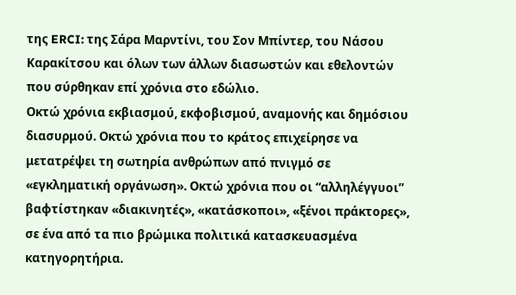της ERCI: της Σάρα Μαρντίνι, του Σον Μπίντερ, του Νάσου Καρακίτσου και όλων των άλλων διασωστών και εθελοντών που σύρθηκαν επί χρόνια στο εδώλιο.
Οκτώ χρόνια εκβιασμού, εκφοβισμού, αναμονής και δημόσιου διασυρμού. Οκτώ χρόνια που το κράτος επιχείρησε να μετατρέψει τη σωτηρία ανθρώπων από πνιγμό σε «εγκληματική οργάνωση». Οκτώ χρόνια που οι “αλληλέγγυοι” βαφτίστηκαν «διακινητές», «κατάσκοποι», «ξένοι πράκτορες», σε ένα από τα πιο βρώμικα πολιτικά κατασκευασμένα κατηγορητήρια.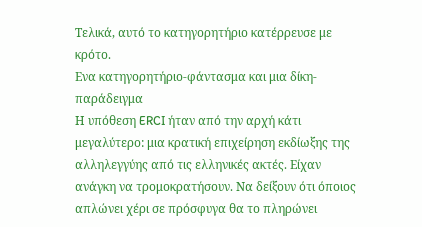Τελικά, αυτό το κατηγορητήριο κατέρρευσε με κρότο.
Ενα κατηγορητήριο-φάντασμα και μια δίκη-παράδειγμα
Η υπόθεση ERCI ήταν από την αρχή κάτι μεγαλύτερο: μια κρατική επιχείρηση εκδίωξης της αλληλεγγύης από τις ελληνικές ακτές. Είχαν ανάγκη να τρομοκρατήσουν. Να δείξουν ότι όποιος απλώνει χέρι σε πρόσφυγα θα το πληρώνει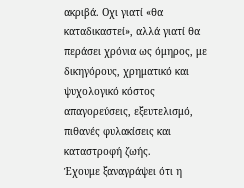ακριβά. Οχι γιατί «θα καταδικαστεί», αλλά γιατί θα περάσει χρόνια ως όμηρος, με δικηγόρους, χρηματικό και ψυχολογικό κόστος απαγορεύσεις, εξευτελισμό, πιθανές φυλακίσεις και καταστροφή ζωής.
Έχουμε ξαναγράψει ότι η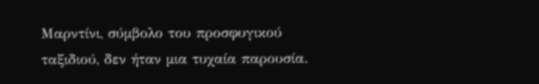Μαρντίνι, σύμβολο του προσφυγικού ταξιδιού, δεν ήταν μια τυχαία παρουσία.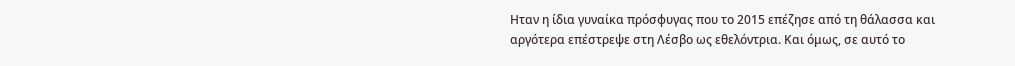Ηταν η ίδια γυναίκα πρόσφυγας που το 2015 επέζησε από τη θάλασσα και αργότερα επέστρεψε στη Λέσβο ως εθελόντρια. Και όμως, σε αυτό το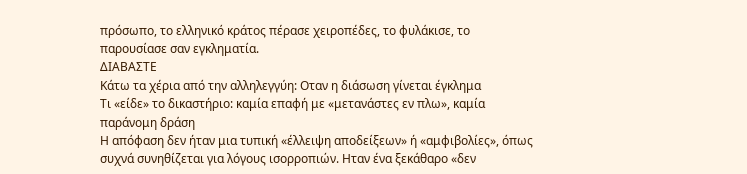πρόσωπο, το ελληνικό κράτος πέρασε χειροπέδες, το φυλάκισε, το παρουσίασε σαν εγκληματία.
ΔΙΑΒΑΣΤΕ
Κάτω τα χέρια από την αλληλεγγύη: Οταν η διάσωση γίνεται έγκλημα
Τι «είδε» το δικαστήριο: καμία επαφή με «μετανάστες εν πλω», καμία παράνομη δράση
Η απόφαση δεν ήταν μια τυπική «έλλειψη αποδείξεων» ή «αμφιβολίες», όπως συχνά συνηθίζεται για λόγους ισορροπιών. Ηταν ένα ξεκάθαρο «δεν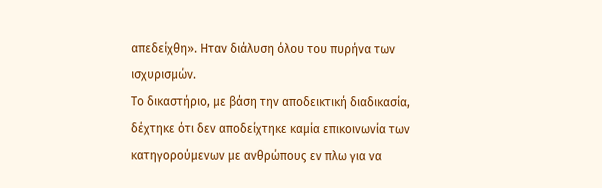απεδείχθη». Ηταν διάλυση όλου του πυρήνα των ισχυρισμών.
Το δικαστήριο, με βάση την αποδεικτική διαδικασία, δέχτηκε ότι δεν αποδείχτηκε καμία επικοινωνία των κατηγορούμενων με ανθρώπους εν πλω για να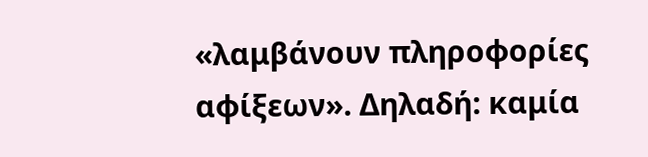«λαμβάνουν πληροφορίες αφίξεων». Δηλαδή: καμία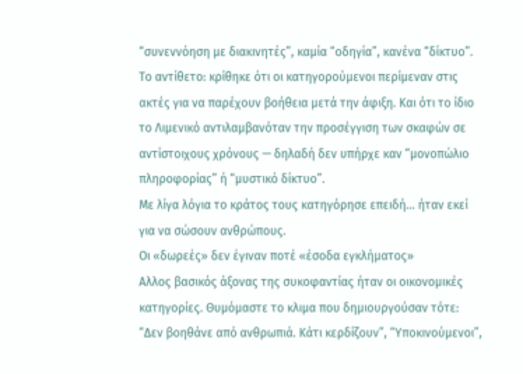“συνεννόηση με διακινητές”, καμία “οδηγία”, κανένα “δίκτυο”. Το αντίθετο: κρίθηκε ότι οι κατηγορούμενοι περίμεναν στις ακτές για να παρέχουν βοήθεια μετά την άφιξη. Και ότι το ίδιο το Λιμενικό αντιλαμβανόταν την προσέγγιση των σκαφών σε αντίστοιχους χρόνους — δηλαδή δεν υπήρχε καν “μονοπώλιο πληροφορίας” ή “μυστικό δίκτυο”.
Με λίγα λόγια το κράτος τους κατηγόρησε επειδή… ήταν εκεί για να σώσουν ανθρώπους.
Οι «δωρεές» δεν έγιναν ποτέ «έσοδα εγκλήματος»
Αλλος βασικός άξονας της συκοφαντίας ήταν οι οικονομικές κατηγορίες. Θυμόμαστε το κλιμα που δημιουργούσαν τότε: “Δεν βοηθάνε από ανθρωπιά. Κάτι κερδίζουν”, “Υποκινούμενοι”,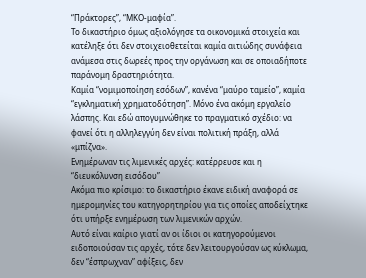“Πράκτορες”, “ΜΚΟ-μαφία”.
Το δικαστήριο όμως αξιολόγησε τα οικονομικά στοιχεία και κατέληξε ότι δεν στοιχειοθετείται καμία αιτιώδης συνάφεια ανάμεσα στις δωρεές προς την οργάνωση και σε οποιαδήποτε παράνομη δραστηριότητα.
Καμία “νομιμοποίηση εσόδων”, κανένα “μαύρο ταμείο”, καμία “εγκληματική χρηματοδότηση”. Μόνο ένα ακόμη εργαλείο λάσπης. Και εδώ απογυμνώθηκε το πραγματικό σχέδιο: να φανεί ότι η αλληλεγγύη δεν είναι πολιτική πράξη, αλλά «μπίζνα».
Ενημέρωναν τις λιμενικές αρχές: κατέρρευσε και η “διευκόλυνση εισόδου”
Ακόμα πιο κρίσιμο: το δικαστήριο έκανε ειδική αναφορά σε ημερομηνίες του κατηγορητηρίου για τις οποίες αποδείχτηκε ότι υπήρξε ενημέρωση των λιμενικών αρχών.
Αυτό είναι καίριο γιατί αν οι ίδιοι οι κατηγορούμενοι ειδοποιούσαν τις αρχές, τότε δεν λειτουργούσαν ως κύκλωμα, δεν “έσπρωχναν” αφίξεις, δεν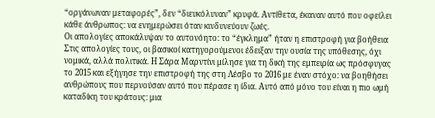“οργάνωναν μεταφορές”, δεν “διευκόλυναν” κρυφά. Αντίθετα, έκαναν αυτό που οφείλει κάθε άνθρωπος: να ενημερώσει όταν κινδυνεύουν ζωές.
Οι απολογίες αποκάλυψαν το αυτονόητο: το “έγκλημα” ήταν η επιστροφή για βοήθεια
Στις απολογίες τους, οι βασικοί κατηγορούμενοι έδειξαν την ουσία της υπόθεσης, όχι νομικά, αλλά πολιτικά. Η Σάρα Μαρντίνι μίλησε για τη δική της εμπειρία ως πρόσφυγας το 2015 και εξήγησε την επιστροφή της στη Λέσβο το 2016 με έναν στόχο: να βοηθήσει ανθρώπους που περνούσαν αυτό που πέρασε η ίδια. Αυτό από μόνο του είναι η πιο ωμή καταδίκη του κράτους: μια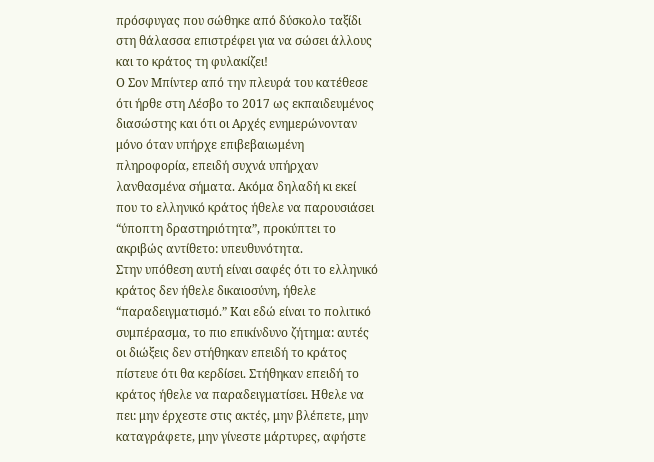πρόσφυγας που σώθηκε από δύσκολο ταξίδι στη θάλασσα επιστρέφει για να σώσει άλλους και το κράτος τη φυλακίζει!
Ο Σον Μπίντερ από την πλευρά του κατέθεσε ότι ήρθε στη Λέσβο το 2017 ως εκπαιδευμένος διασώστης και ότι οι Αρχές ενημερώνονταν μόνο όταν υπήρχε επιβεβαιωμένη πληροφορία, επειδή συχνά υπήρχαν λανθασμένα σήματα. Ακόμα δηλαδή κι εκεί που το ελληνικό κράτος ήθελε να παρουσιάσει “ύποπτη δραστηριότητα”, προκύπτει το ακριβώς αντίθετο: υπευθυνότητα.
Στην υπόθεση αυτή είναι σαφές ότι το ελληνικό κράτος δεν ήθελε δικαιοσύνη, ήθελε “παραδειγματισμό.” Και εδώ είναι το πολιτικό συμπέρασμα, το πιο επικίνδυνο ζήτημα: αυτές οι διώξεις δεν στήθηκαν επειδή το κράτος πίστευε ότι θα κερδίσει. Στήθηκαν επειδή το κράτος ήθελε να παραδειγματίσει. Ηθελε να πει: μην έρχεστε στις ακτές, μην βλέπετε, μην καταγράφετε, μην γίνεστε μάρτυρες, αφήστε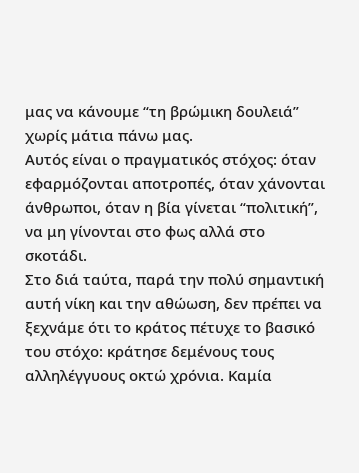μας να κάνουμε “τη βρώμικη δουλειά” χωρίς μάτια πάνω μας.
Αυτός είναι ο πραγματικός στόχος: όταν εφαρμόζονται αποτροπές, όταν χάνονται άνθρωποι, όταν η βία γίνεται “πολιτική”, να μη γίνονται στο φως αλλά στο σκοτάδι.
Στο διά ταύτα, παρά την πολύ σημαντική αυτή νίκη και την αθώωση, δεν πρέπει να ξεχνάμε ότι το κράτος πέτυχε το βασικό του στόχο: κράτησε δεμένους τους αλληλέγγυους οκτώ χρόνια. Καμία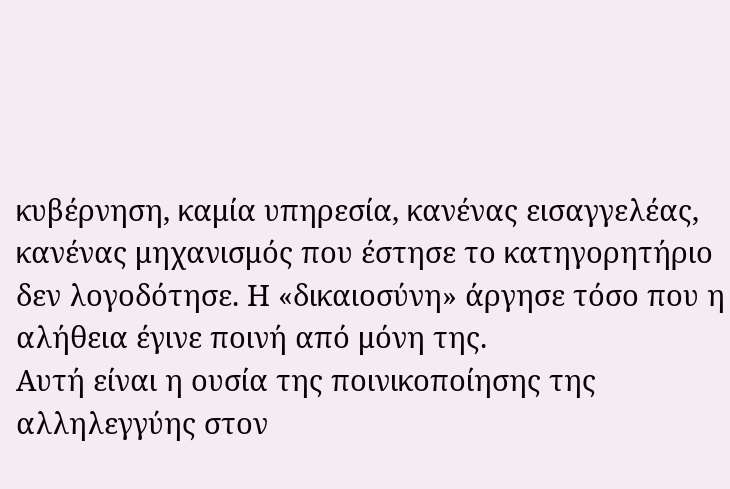κυβέρνηση, καμία υπηρεσία, κανένας εισαγγελέας, κανένας μηχανισμός που έστησε το κατηγορητήριο δεν λογοδότησε. Η «δικαιοσύνη» άργησε τόσο που η αλήθεια έγινε ποινή από μόνη της.
Αυτή είναι η ουσία της ποινικοποίησης της αλληλεγγύης στον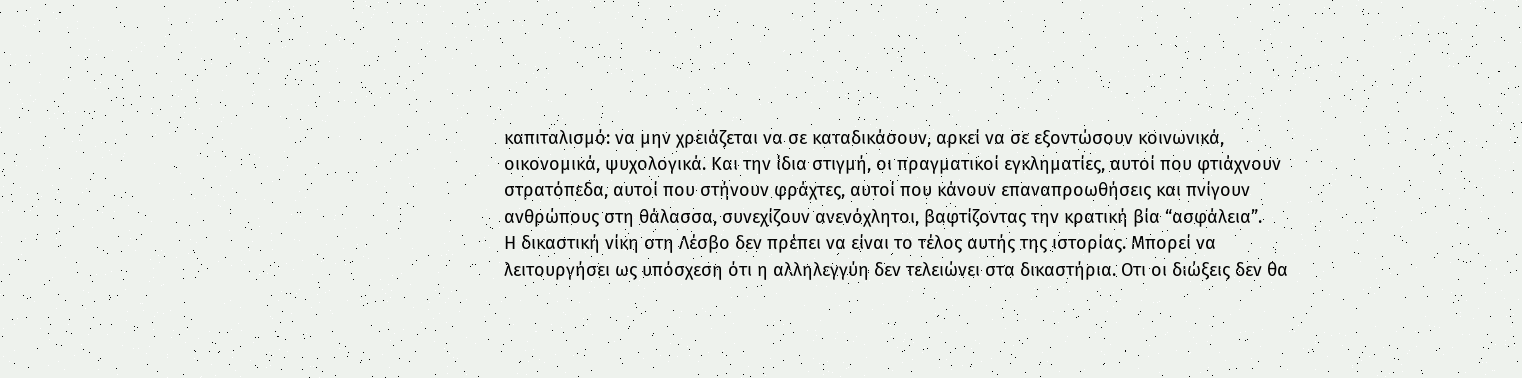καπιταλισμό: να μην χρειάζεται να σε καταδικάσουν, αρκεί να σε εξοντώσουν κοινωνικά, οικονομικά, ψυχολογικά. Και την ίδια στιγμή, οι πραγματικοί εγκληματίες, αυτοί που φτιάχνουν στρατόπεδα, αυτοί που στήνουν φράχτες, αυτοί που κάνουν επαναπροωθήσεις και πνίγουν ανθρώπους στη θάλασσα, συνεχίζουν ανενόχλητοι, βαφτίζοντας την κρατική βία “ασφάλεια”.
Η δικαστική νίκη στη Λέσβο δεν πρέπει να είναι το τέλος αυτής της ιστορίας. Μπορεί να λειτουργήσει ως υπόσχεση ότι η αλληλεγγύη δεν τελειώνει στα δικαστήρια. Οτι οι διώξεις δεν θα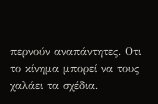περνούν αναπάντητες. Οτι το κίνημα μπορεί να τους χαλάει τα σχέδια.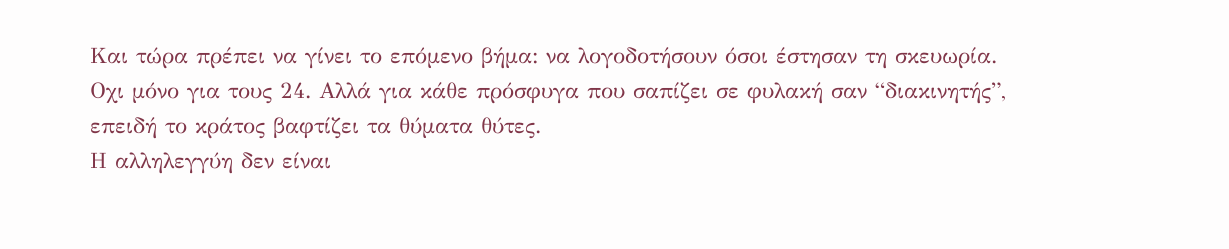Και τώρα πρέπει να γίνει το επόμενο βήμα: να λογοδοτήσουν όσοι έστησαν τη σκευωρία. Οχι μόνο για τους 24. Αλλά για κάθε πρόσφυγα που σαπίζει σε φυλακή σαν “διακινητής”, επειδή το κράτος βαφτίζει τα θύματα θύτες.
Η αλληλεγγύη δεν είναι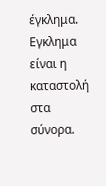έγκλημα. Εγκλημα είναι η καταστολή στα σύνορα.